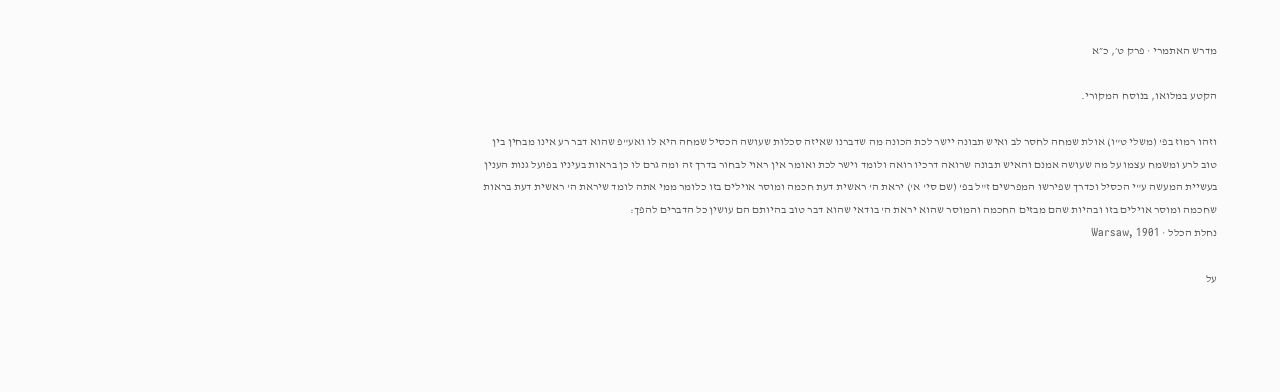מדרש האתמרי · פרק ט׳, כ״א

הקטע במלואו, בנוסח המקורי.

וזהו רמוז בפ' (משלי ט"ו) אולת שמחה לחסר לב ואיש תבונה יישר לכת הכונה מה שדברנו שאיזה סכלות שעושה הכסיל שמחה היא לו ואע"פ שהוא דבר רע אינו מבחין בין טוב לרע ומשמח עצמו על מה שעושה אמנם והאיש תבונה שרואה דרכיו רואה ולומד וישר לכת ואומר אין ראוי לבחור בדרך זה ומה גרם לו כן בראות בעיניו בפועל גנות הענין בעשיית המעשה ע"י הכסיל וכדרך שפירשו המפרשים ז"ל בפ' (שם סי' א') יראת ה' ראשית דעת חכמה ומוסר אוילים בזו כלומר ממי אתה לומד שיראת ה' ראשית דעת בראות שחכמה ומוסר אוילים בזו ובהיות שהם מבזים החכמה והמוסר שהוא יראת ה' בודאי שהוא דבר טוב בהיותם הם עושין כל הדברים להפך:
נחלת הכלל · Warsaw, 1901

על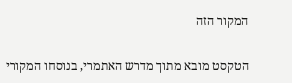המקור הזה

הטקסט מובא מתוך מדרש האתמרי, בנוסחו המקורי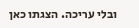ובלי עריכה. הצגתו כאן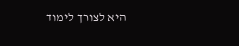היא לצורך לימוד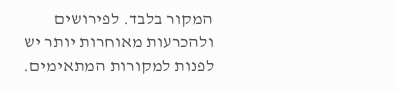המקור בלבד. לפירושים ולהכרעות מאוחרות יותר יש לפנות למקורות המתאימים.